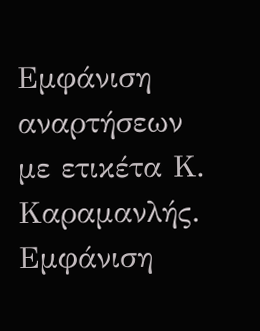Εμφάνιση αναρτήσεων με ετικέτα Κ. Καραμανλής. Εμφάνιση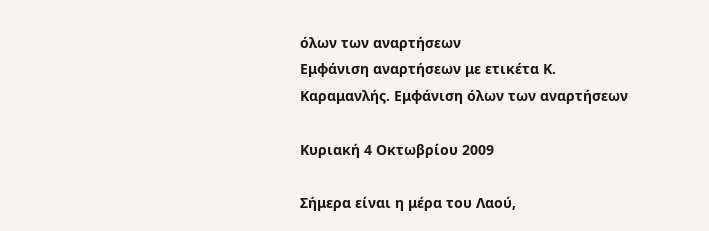όλων των αναρτήσεων
Εμφάνιση αναρτήσεων με ετικέτα Κ. Καραμανλής. Εμφάνιση όλων των αναρτήσεων

Κυριακή 4 Οκτωβρίου 2009

Σήμερα είναι η μέρα του Λαού,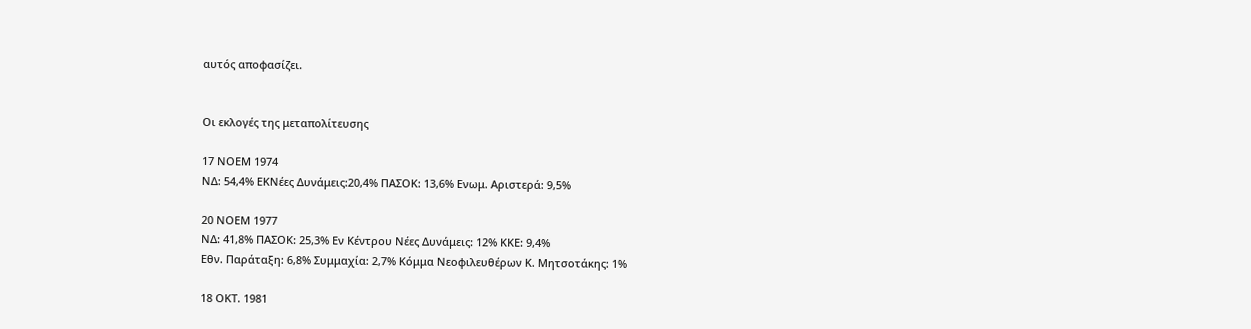αυτός αποφασίζει.


Οι εκλογές της μεταπολίτευσης

17 ΝΟΕΜ 1974
ΝΔ: 54,4% ΕΚΝέες Δυνάμεις:20,4% ΠΑΣΟΚ: 13,6% Ενωμ. Αριστερά: 9,5%

20 ΝΟΕΜ 1977
ΝΔ: 41,8% ΠΑΣΟΚ: 25,3% Εν Κέντρου Νέες Δυνάμεις: 12% ΚΚΕ: 9,4%
Εθν. Παράταξη: 6,8% Συμμαχία: 2,7% Κόμμα Νεοφιλευθέρων Κ. Μητσοτάκης: 1%

18 ΟΚΤ. 1981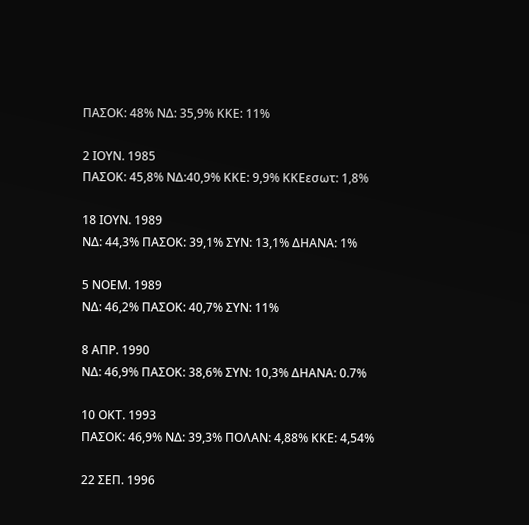ΠΑΣΟΚ: 48% ΝΔ: 35,9% ΚΚΕ: 11%

2 ΙΟΥΝ. 1985
ΠΑΣΟΚ: 45,8% ΝΔ:40,9% ΚΚΕ: 9,9% ΚΚΕεσωτ: 1,8%

18 ΙΟΥΝ. 1989
ΝΔ: 44,3% ΠΑΣΟΚ: 39,1% ΣΥΝ: 13,1% ΔΗΑΝΑ: 1%

5 ΝΟΕΜ. 1989
ΝΔ: 46,2% ΠΑΣΟΚ: 40,7% ΣΥΝ: 11%

8 ΑΠΡ. 1990
ΝΔ: 46,9% ΠΑΣΟΚ: 38,6% ΣΥΝ: 10,3% ΔΗΑΝΑ: 0.7%

10 ΟΚΤ. 1993
ΠΑΣΟΚ: 46,9% ΝΔ: 39,3% ΠΟΛΑΝ: 4,88% ΚΚΕ: 4,54%

22 ΣΕΠ. 1996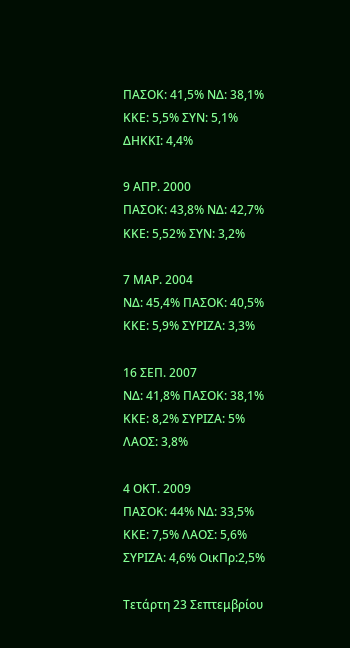ΠΑΣΟΚ: 41,5% ΝΔ: 38,1% ΚΚΕ: 5,5% ΣΥΝ: 5,1% ΔΗΚΚΙ: 4,4%

9 ΑΠΡ. 2000
ΠΑΣΟΚ: 43,8% ΝΔ: 42,7% ΚΚΕ: 5,52% ΣΥΝ: 3,2%

7 ΜΑΡ. 2004
ΝΔ: 45,4% ΠΑΣΟΚ: 40,5% ΚΚΕ: 5,9% ΣΥΡΙΖΑ: 3,3%

16 ΣΕΠ. 2007
ΝΔ: 41,8% ΠΑΣΟΚ: 38,1% ΚΚΕ: 8,2% ΣΥΡΙΖΑ: 5% ΛΑΟΣ: 3,8%

4 ΟΚΤ. 2009
ΠΑΣΟΚ: 44% ΝΔ: 33,5% ΚΚΕ: 7,5% ΛΑΟΣ: 5,6% ΣΥΡΙΖΑ: 4,6% ΟικΠρ:2,5%

Τετάρτη 23 Σεπτεμβρίου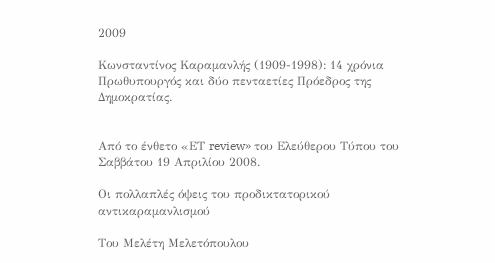2009

Κωνσταντίνος Καραμανλής (1909-1998): 14 χρόνια Πρωθυπουργός και δύο πενταετίες Πρόεδρος της Δημοκρατίας.


Από το ένθετο «ΕΤ review» του Ελεύθερου Τύπου του Σαββάτου 19 Απριλίου 2008.

Οι πολλαπλές όψεις του προδικτατορικού αντικαραμανλισμού

Του Μελέτη Μελετόπουλου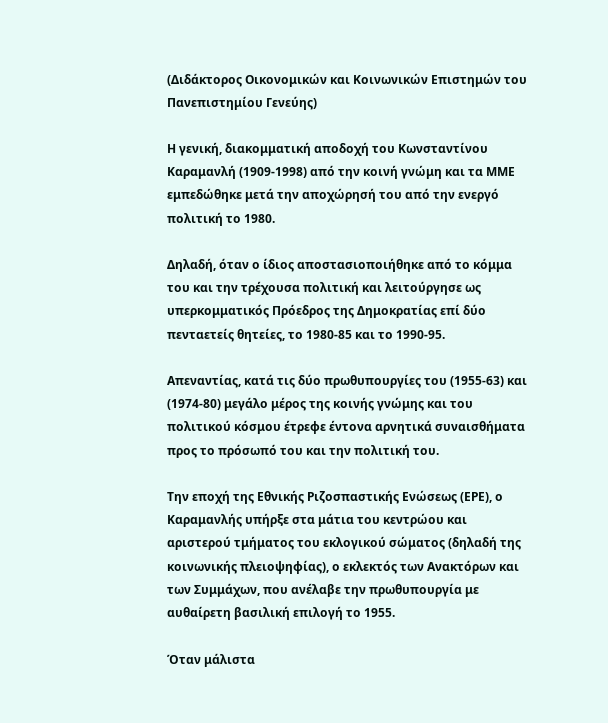(Διδάκτορος Οικονομικών και Κοινωνικών Επιστημών του Πανεπιστημίου Γενεύης)

Η γενική, διακομματική αποδοχή του Κωνσταντίνου Καραμανλή (1909-1998) από την κοινή γνώμη και τα ΜΜΕ εμπεδώθηκε μετά την αποχώρησή του από την ενεργό πολιτική το 1980.

Δηλαδή, όταν ο ίδιος αποστασιοποιήθηκε από το κόμμα του και την τρέχουσα πολιτική και λειτούργησε ως υπερκομματικός Πρόεδρος της Δημοκρατίας επί δύο πενταετείς θητείες, το 1980-85 και το 1990-95.

Απεναντίας, κατά τις δύο πρωθυπουργίες του (1955-63) και (1974-80) μεγάλο μέρος της κοινής γνώμης και του πολιτικού κόσμου έτρεφε έντονα αρνητικά συναισθήματα προς το πρόσωπό του και την πολιτική του.

Την εποχή της Εθνικής Ριζοσπαστικής Ενώσεως (ΕΡΕ), ο Καραμανλής υπήρξε στα μάτια του κεντρώου και αριστερού τμήματος του εκλογικού σώματος (δηλαδή της κοινωνικής πλειοψηφίας), ο εκλεκτός των Ανακτόρων και των Συμμάχων, που ανέλαβε την πρωθυπουργία με αυθαίρετη βασιλική επιλογή το 1955.

Όταν μάλιστα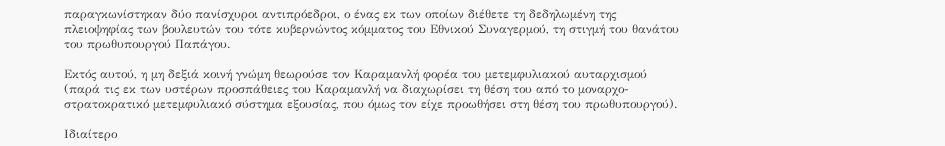παραγκωνίστηκαν δύο πανίσχυροι αντιπρόεδροι, ο ένας εκ των οποίων διέθετε τη δεδηλωμένη της πλειοψηφίας των βουλευτών του τότε κυβερνώντος κόμματος του Εθνικού Συναγερμού, τη στιγμή του θανάτου του πρωθυπουργού Παπάγου.

Εκτός αυτού, η μη δεξιά κοινή γνώμη θεωρούσε τον Καραμανλή φορέα του μετεμφυλιακού αυταρχισμού (παρά τις εκ των υστέρων προσπάθειες του Καραμανλή να διαχωρίσει τη θέση του από το μοναρχο-στρατοκρατικό μετεμφυλιακό σύστημα εξουσίας, που όμως τον είχε προωθήσει στη θέση του πρωθυπουργού).

Ιδιαίτερο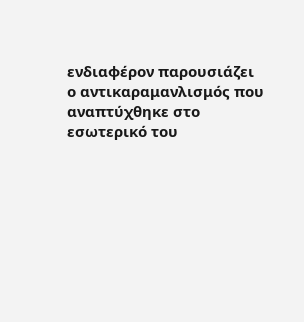ενδιαφέρον παρουσιάζει ο αντικαραμανλισμός που αναπτύχθηκε στο εσωτερικό του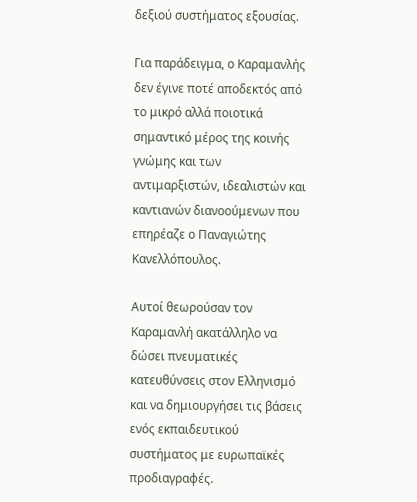δεξιού συστήματος εξουσίας.

Για παράδειγμα, ο Καραμανλής δεν έγινε ποτέ αποδεκτός από το μικρό αλλά ποιοτικά σημαντικό μέρος της κοινής γνώμης και των αντιμαρξιστών, ιδεαλιστών και καντιανών διανοούμενων που επηρέαζε ο Παναγιώτης Κανελλόπουλος.

Αυτοί θεωρούσαν τον Καραμανλή ακατάλληλο να δώσει πνευματικές κατευθύνσεις στον Ελληνισμό και να δημιουργήσει τις βάσεις ενός εκπαιδευτικού συστήματος με ευρωπαϊκές προδιαγραφές.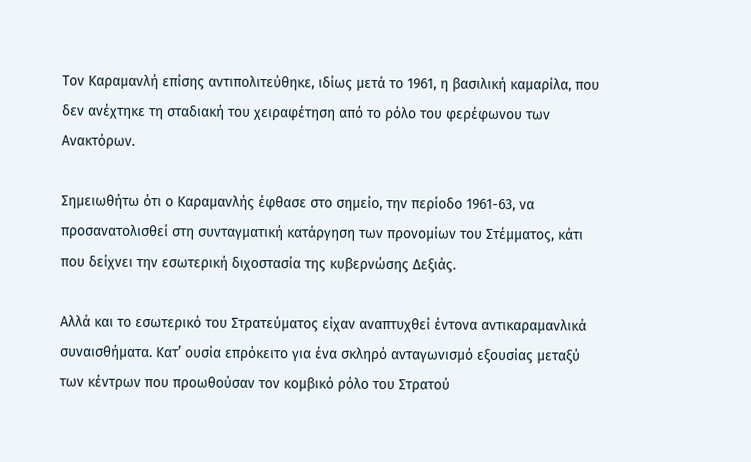Τον Καραμανλή επίσης αντιπολιτεύθηκε, ιδίως μετά το 1961, η βασιλική καμαρίλα, που δεν ανέχτηκε τη σταδιακή του χειραφέτηση από το ρόλο του φερέφωνου των Ανακτόρων.

Σημειωθήτω ότι ο Καραμανλής έφθασε στο σημείο, την περίοδο 1961-63, να προσανατολισθεί στη συνταγματική κατάργηση των προνομίων του Στέμματος, κάτι που δείχνει την εσωτερική διχοστασία της κυβερνώσης Δεξιάς.

Αλλά και το εσωτερικό του Στρατεύματος είχαν αναπτυχθεί έντονα αντικαραμανλικά συναισθήματα. Κατ’ ουσία επρόκειτο για ένα σκληρό ανταγωνισμό εξουσίας μεταξύ των κέντρων που προωθούσαν τον κομβικό ρόλο του Στρατού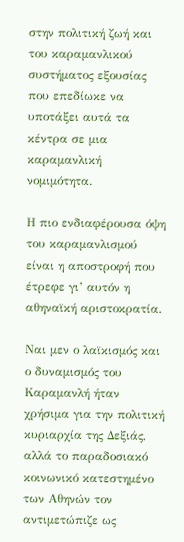στην πολιτική ζωή και του καραμανλικού συστήματος εξουσίας που επεδίωκε να υποτάξει αυτά τα κέντρα σε μια καραμανλική νομιμότητα.

Η πιο ενδιαφέρουσα όψη του καραμανλισμού είναι η αποστροφή που έτρεφε γι’ αυτόν η αθηναϊκή αριστοκρατία.

Ναι μεν ο λαϊκισμός και ο δυναμισμός του Καραμανλή ήταν χρήσιμα για την πολιτική κυριαρχία της Δεξιάς, αλλά το παραδοσιακό κοινωνικό κατεστημένο των Αθηνών τον αντιμετώπιζε ως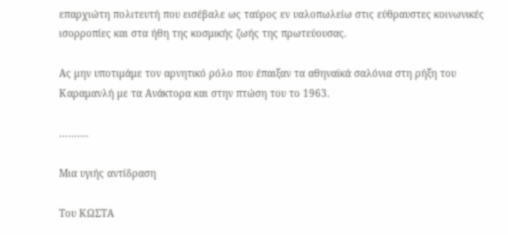επαρχιώτη πολιτευτή που εισέβαλε ως ταύρος εν υαλοπωλείω στις εύθραυστες κοινωνικές ισορροπίες και στα ήθη της κοσμικής ζωής της πρωτεύουσας.

Ας μην υποτιμάμε τον αρνητικό ρόλο που έπαιξαν τα αθηναϊκά σαλόνια στη ρήξη του Καραμανλή με τα Ανάκτορα και στην πτώση του το 1963.

……….

Μια υγιής αντίδραση

Του ΚΩΣΤΑ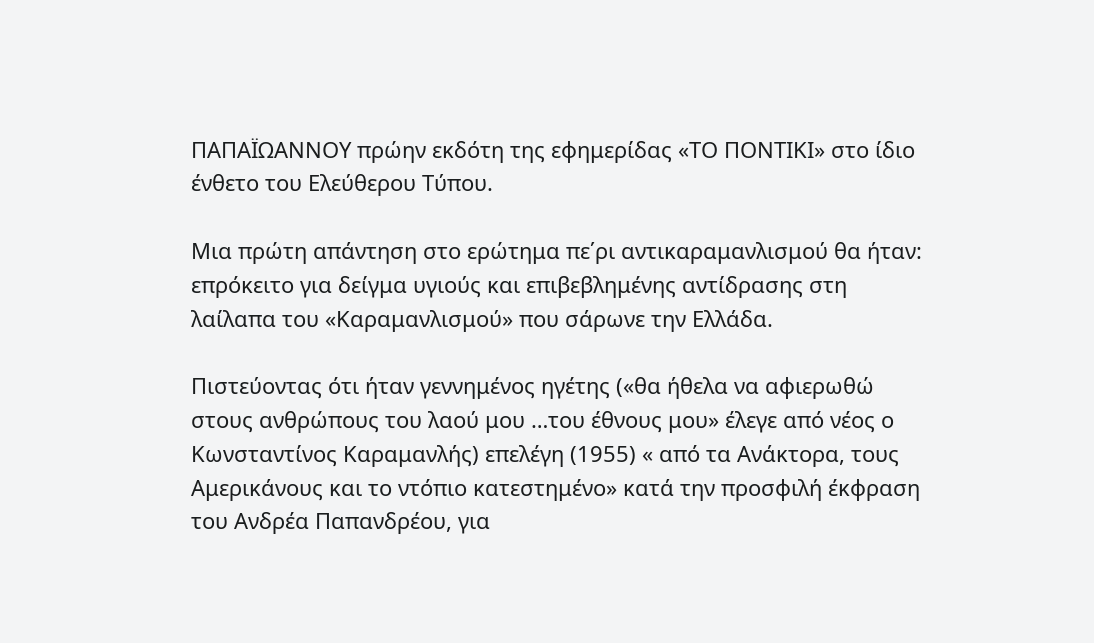ΠΑΠΑΪΩΑΝΝΟΥ πρώην εκδότη της εφημερίδας «ΤΟ ΠΟΝΤΙΚΙ» στο ίδιο ένθετο του Ελεύθερου Τύπου.

Μια πρώτη απάντηση στο ερώτημα πε΄ρι αντικαραμανλισμού θα ήταν: επρόκειτο για δείγμα υγιούς και επιβεβλημένης αντίδρασης στη λαίλαπα του «Καραμανλισμού» που σάρωνε την Ελλάδα.

Πιστεύοντας ότι ήταν γεννημένος ηγέτης («θα ήθελα να αφιερωθώ στους ανθρώπους του λαού μου …του έθνους μου» έλεγε από νέος ο Κωνσταντίνος Καραμανλής) επελέγη (1955) « από τα Ανάκτορα, τους Αμερικάνους και το ντόπιο κατεστημένο» κατά την προσφιλή έκφραση του Ανδρέα Παπανδρέου, για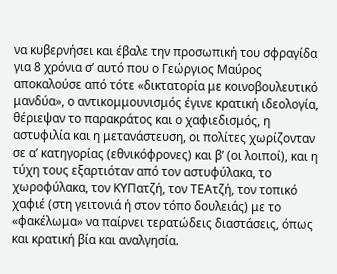να κυβερνήσει και έβαλε την προσωπική του σφραγίδα για 8 χρόνια σ’ αυτό που ο Γεώργιος Μαύρος αποκαλούσε από τότε «δικτατορία με κοινοβουλευτικό μανδύα», ο αντικομμουνισμός έγινε κρατική ιδεολογία, θέριεψαν το παρακράτος και ο χαφιεδισμός, η αστυφιλία και η μετανάστευση, οι πολίτες χωρίζονταν σε α’ κατηγορίας (εθνικόφρονες) και β’ (οι λοιποί), και η τύχη τους εξαρτιόταν από τον αστυφύλακα, το χωροφύλακα, τον ΚΥΠατζή, τον ΤΕΑτζή, τον τοπικό χαφιέ (στη γειτονιά ή στον τόπο δουλειάς) με το «φακέλωμα» να παίρνει τερατώδεις διαστάσεις, όπως και κρατική βία και αναλγησία.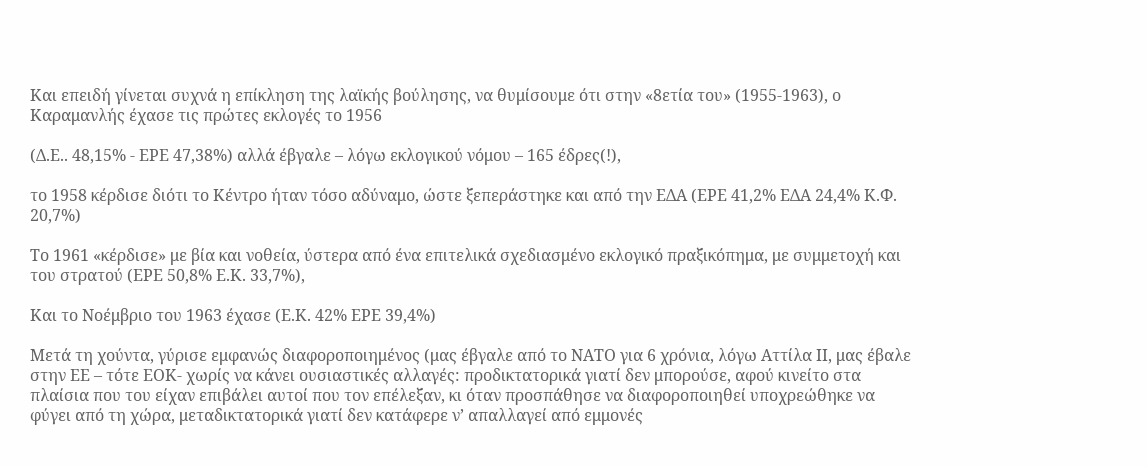Και επειδή γίνεται συχνά η επίκληση της λαϊκής βούλησης, να θυμίσουμε ότι στην «8ετία του» (1955-1963), ο Καραμανλής έχασε τις πρώτες εκλογές το 1956

(Δ.Ε.. 48,15% - ΕΡΕ 47,38%) αλλά έβγαλε – λόγω εκλογικού νόμου – 165 έδρες(!),

το 1958 κέρδισε διότι το Κέντρο ήταν τόσο αδύναμο, ώστε ξεπεράστηκε και από την ΕΔΑ (ΕΡΕ 41,2% ΕΔΑ 24,4% Κ.Φ. 20,7%)

Το 1961 «κέρδισε» με βία και νοθεία, ύστερα από ένα επιτελικά σχεδιασμένο εκλογικό πραξικόπημα, με συμμετοχή και του στρατού (ΕΡΕ 50,8% Ε.Κ. 33,7%),

Και το Νοέμβριο του 1963 έχασε (Ε.Κ. 42% ΕΡΕ 39,4%)

Μετά τη χούντα, γύρισε εμφανώς διαφοροποιημένος (μας έβγαλε από το ΝΑΤΟ για 6 χρόνια, λόγω Αττίλα ΙΙ, μας έβαλε στην ΕΕ – τότε ΕΟΚ- χωρίς να κάνει ουσιαστικές αλλαγές: προδικτατορικά γιατί δεν μπορούσε, αφού κινείτο στα πλαίσια που του είχαν επιβάλει αυτοί που τον επέλεξαν, κι όταν προσπάθησε να διαφοροποιηθεί υποχρεώθηκε να φύγει από τη χώρα, μεταδικτατορικά γιατί δεν κατάφερε ν’ απαλλαγεί από εμμονές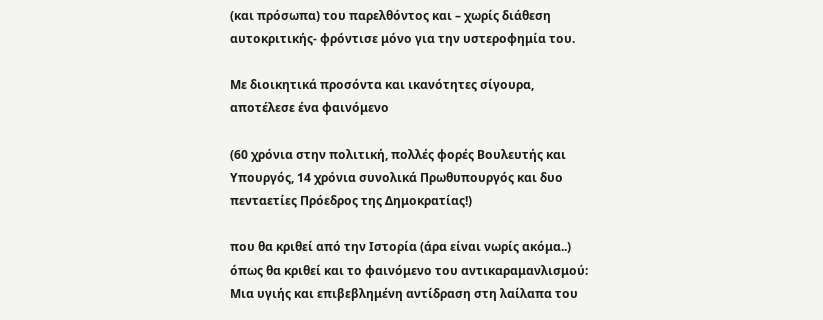(και πρόσωπα) του παρελθόντος και – χωρίς διάθεση αυτοκριτικής- φρόντισε μόνο για την υστεροφημία του.

Με διοικητικά προσόντα και ικανότητες σίγουρα, αποτέλεσε ένα φαινόμενο

(60 χρόνια στην πολιτική, πολλές φορές Βουλευτής και Υπουργός, 14 χρόνια συνολικά Πρωθυπουργός και δυο πενταετίες Πρόεδρος της Δημοκρατίας!)

που θα κριθεί από την Ιστορία (άρα είναι νωρίς ακόμα..) όπως θα κριθεί και το φαινόμενο του αντικαραμανλισμού: Μια υγιής και επιβεβλημένη αντίδραση στη λαίλαπα του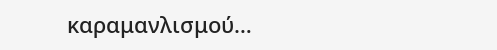καραμανλισμού…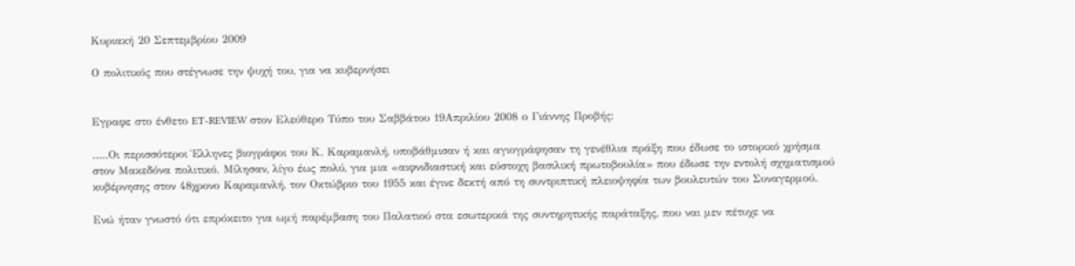Κυριακή 20 Σεπτεμβρίου 2009

Ο πολιτικός που στέγνωσε την ψυχή του, για να κυβερνήσει


Εγραφε στο ένθετο ET-REVIEW στον Ελεύθερο Τύπο του Σαββάτου 19Απριλίου 2008 ο Γιάννης Προβής:

…..Οι περισσότεροι Έλληνες βιογράφοι του Κ. Καραμανλή, υποβάθμισαν ή και αγιογράφησαν τη γενέθλια πράξη που έδωσε το ιστορικό χρήσμα στον Μακεδόνα πολιτικό. Μίλησαν, λίγο έως πολύ, για μια «αιφνιδιαστική και εύστοχη βασιλική πρωτοβουλία» που έδωσε την εντολή σχηματισμού κυβέρνησης στον 48χρονο Καραμανλή, τον Οκτώβριο του 1955 και έγινε δεκτή από τη συντριπτική πλειοψηφία των βουλευτών του Συναγερμού.

Ενώ ήταν γνωστό ότι επρόκειτο για ωμή παρέμβαση του Παλατιού στα εσωτερικά της συντηρητικής παράταξης, που ναι μεν πέτυχε να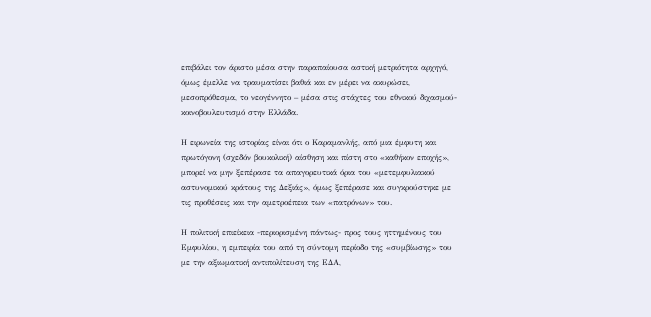επιβάλει τον άριστο μέσα στην παραπαίουσα αστική μετριότητα αρχηγό, όμως έμελλε να τραυματίσει βαθιά και εν μέρει να ακυρώσει, μεσοπρόθεσμα, το νεογέννητο – μέσα στις στάχτες του εθνικού διχασμού- κοινοβουλευτισμό στην Ελλάδα.

Η ειρωνεία της ιστορίας είναι ότι ο Καραμανλής, από μια έμφυτη και πρωτόγονη (σχεδόν βουκολική) αίσθηση και πίστη στο «καθήκον εποχής», μπορεί να μην ξεπέρασε τα απαγορευτικά όρια του «μετεμφυλιακού αστυνομικού κράτους της Δεξιάς», όμως ξεπέρασε και συγκρούστηκε με τις προθέσεις και την αμετροέπεια των «πατρόνων» του.

Η πολιτική επιείκεια -περιορισμένη πάντως- προς τους ηττημένους του Εμφυλίου, η εμπειρία του από τη σύντομη περίοδο της «συμβίωσης» του με την αξιωματική αντιπολίτευση της ΕΔΑ,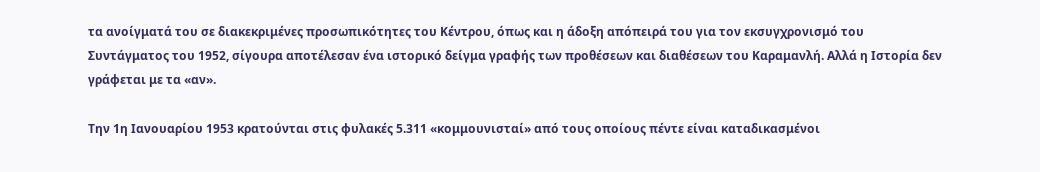τα ανοίγματά του σε διακεκριμένες προσωπικότητες του Κέντρου, όπως και η άδοξη απόπειρά του για τον εκσυγχρονισμό του Συντάγματος του 1952, σίγουρα αποτέλεσαν ένα ιστορικό δείγμα γραφής των προθέσεων και διαθέσεων του Καραμανλή. Αλλά η Ιστορία δεν γράφεται με τα «αν».

Την 1η Ιανουαρίου 1953 κρατούνται στις φυλακές 5.311 «κομμουνισταί» από τους οποίους πέντε είναι καταδικασμένοι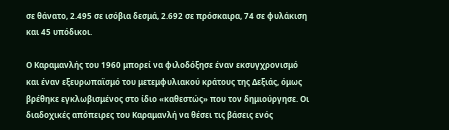σε θάνατο, 2.495 σε ισόβια δεσμά, 2.692 σε πρόσκαιρα, 74 σε φυλάκιση και 45 υπόδικοι.

Ο Καραμανλής του 1960 μπορεί να φιλοδόξησε έναν εκσυγχρονισμό και έναν εξευρωπαϊσμό του μετεμφυλιακού κράτους της Δεξιάς, όμως βρέθηκε εγκλωβισμένος στο ίδιο «καθεστώς» που τον δημιούργησε. Οι διαδοχικές απόπειρες του Καραμανλή να θέσει τις βάσεις ενός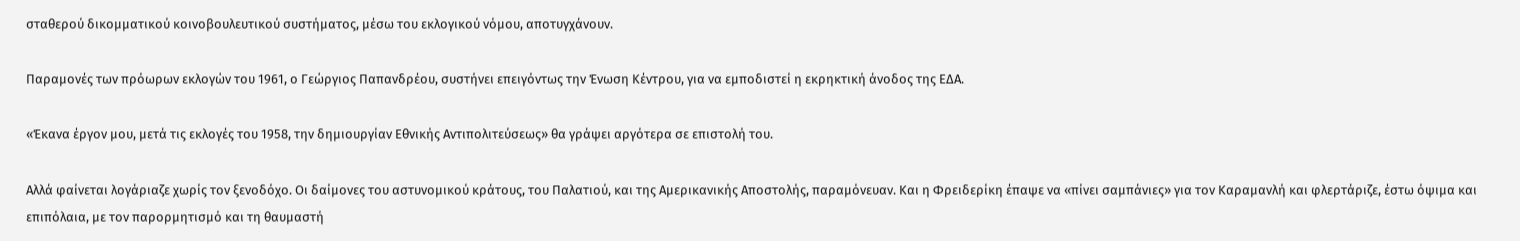σταθερού δικομματικού κοινοβουλευτικού συστήματος, μέσω του εκλογικού νόμου, αποτυγχάνουν.

Παραμονές των πρόωρων εκλογών του 1961, ο Γεώργιος Παπανδρέου, συστήνει επειγόντως την Ένωση Κέντρου, για να εμποδιστεί η εκρηκτική άνοδος της ΕΔΑ.

«Έκανα έργον μου, μετά τις εκλογές του 1958, την δημιουργίαν Εθνικής Αντιπολιτεύσεως» θα γράψει αργότερα σε επιστολή του.

Αλλά φαίνεται λογάριαζε χωρίς τον ξενοδόχο. Οι δαίμονες του αστυνομικού κράτους, του Παλατιού, και της Αμερικανικής Αποστολής, παραμόνευαν. Και η Φρειδερίκη έπαψε να «πίνει σαμπάνιες» για τον Καραμανλή και φλερτάριζε, έστω όψιμα και επιπόλαια, με τον παρορμητισμό και τη θαυμαστή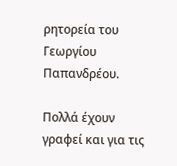ρητορεία του Γεωργίου Παπανδρέου.

Πολλά έχουν γραφεί και για τις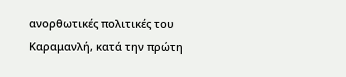ανορθωτικές πολιτικές του Καραμανλή, κατά την πρώτη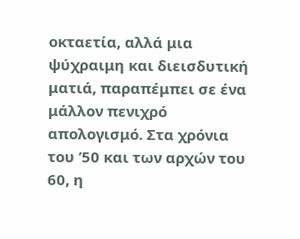οκταετία, αλλά μια ψύχραιμη και διεισδυτική ματιά, παραπέμπει σε ένα μάλλον πενιχρό απολογισμό. Στα χρόνια του ’50 και των αρχών του 60, η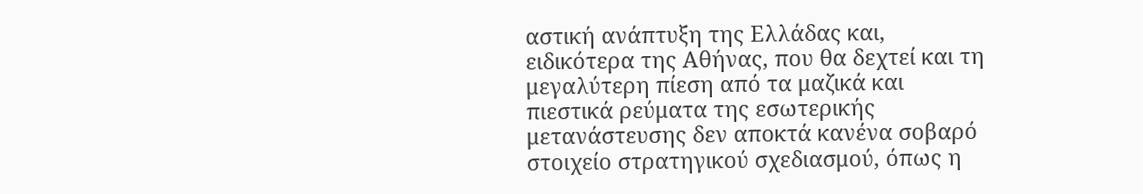αστική ανάπτυξη της Ελλάδας και, ειδικότερα της Αθήνας, που θα δεχτεί και τη μεγαλύτερη πίεση από τα μαζικά και πιεστικά ρεύματα της εσωτερικής μετανάστευσης δεν αποκτά κανένα σοβαρό στοιχείο στρατηγικού σχεδιασμού, όπως η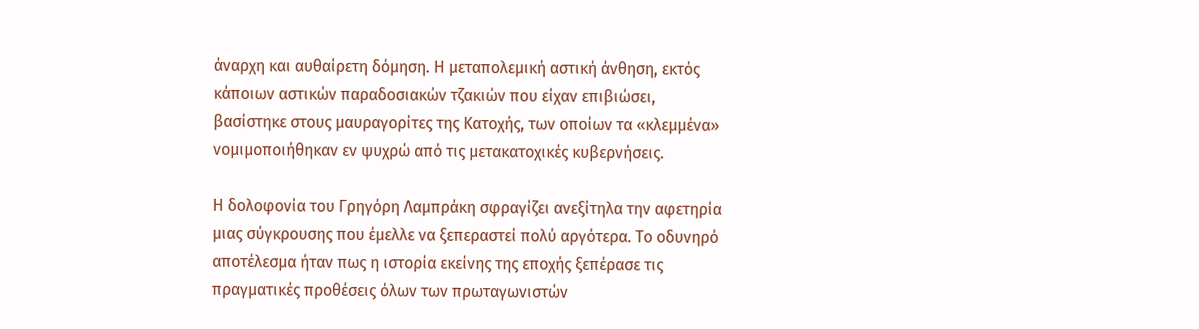άναρχη και αυθαίρετη δόμηση. Η μεταπολεμική αστική άνθηση, εκτός κάποιων αστικών παραδοσιακών τζακιών που είχαν επιβιώσει, βασίστηκε στους μαυραγορίτες της Κατοχής, των οποίων τα «κλεμμένα» νομιμοποιήθηκαν εν ψυχρώ από τις μετακατοχικές κυβερνήσεις.

Η δολοφονία του Γρηγόρη Λαμπράκη σφραγίζει ανεξίτηλα την αφετηρία μιας σύγκρουσης που έμελλε να ξεπεραστεί πολύ αργότερα. Το οδυνηρό αποτέλεσμα ήταν πως η ιστορία εκείνης της εποχής ξεπέρασε τις πραγματικές προθέσεις όλων των πρωταγωνιστών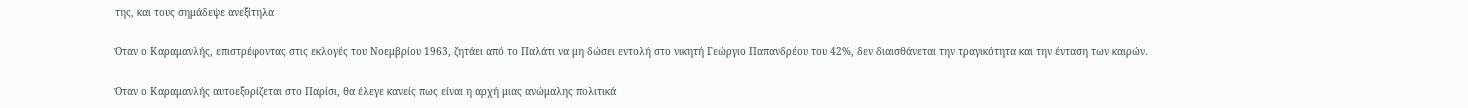της, και τους σημάδεψε ανεξίτηλα

Όταν ο Καραμανλής, επιστρέφοντας στις εκλογές του Νοεμβρίου 1963, ζητάει από το Παλάτι να μη δώσει εντολή στο νικητή Γεώργιο Παπανδρέου του 42%, δεν διαισθάνεται την τραγικότητα και την ένταση των καιρών.

Όταν ο Καραμανλής αυτοεξορίζεται στο Παρίσι, θα έλεγε κανείς πως είναι η αρχή μιας ανώμαλης πολιτικά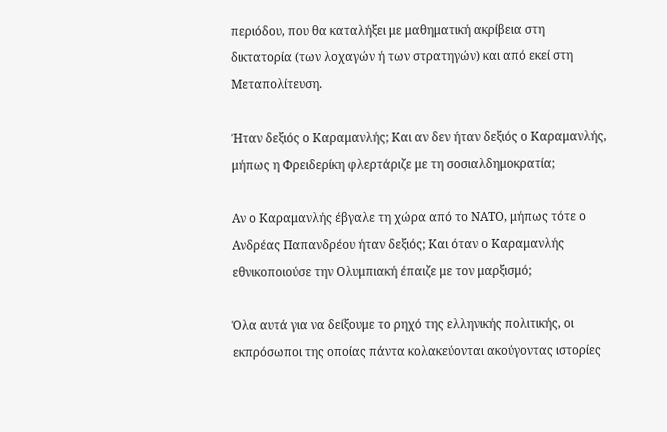περιόδου, που θα καταλήξει με μαθηματική ακρίβεια στη δικτατορία (των λοχαγών ή των στρατηγών) και από εκεί στη Μεταπολίτευση.

Ήταν δεξιός ο Καραμανλής; Και αν δεν ήταν δεξιός ο Καραμανλής, μήπως η Φρειδερίκη φλερτάριζε με τη σοσιαλδημοκρατία;

Αν ο Καραμανλής έβγαλε τη χώρα από το ΝΑΤΟ, μήπως τότε ο Ανδρέας Παπανδρέου ήταν δεξιός; Και όταν ο Καραμανλής εθνικοποιούσε την Ολυμπιακή έπαιζε με τον μαρξισμό;

Όλα αυτά για να δείξουμε το ρηχό της ελληνικής πολιτικής, οι εκπρόσωποι της οποίας πάντα κολακεύονται ακούγοντας ιστορίες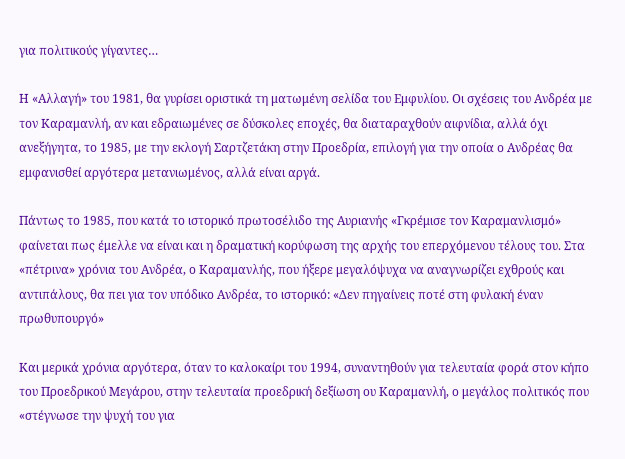για πολιτικούς γίγαντες…

Η «Αλλαγή» του 1981, θα γυρίσει οριστικά τη ματωμένη σελίδα του Εμφυλίου. Οι σχέσεις του Ανδρέα με τον Καραμανλή, αν και εδραιωμένες σε δύσκολες εποχές, θα διαταραχθούν αιφνίδια, αλλά όχι ανεξήγητα, το 1985, με την εκλογή Σαρτζετάκη στην Προεδρία, επιλογή για την οποία ο Ανδρέας θα εμφανισθεί αργότερα μετανιωμένος, αλλά είναι αργά.

Πάντως το 1985, που κατά το ιστορικό πρωτοσέλιδο της Αυριανής «Γκρέμισε τον Καραμανλισμό» φαίνεται πως έμελλε να είναι και η δραματική κορύφωση της αρχής του επερχόμενου τέλους του. Στα «πέτρινα» χρόνια του Ανδρέα, ο Καραμανλής, που ήξερε μεγαλόψυχα να αναγνωρίζει εχθρούς και αντιπάλους, θα πει για τον υπόδικο Ανδρέα, το ιστορικό: «Δεν πηγαίνεις ποτέ στη φυλακή έναν πρωθυπουργό»

Και μερικά χρόνια αργότερα, όταν το καλοκαίρι του 1994, συναντηθούν για τελευταία φορά στον κήπο του Προεδρικού Μεγάρου, στην τελευταία προεδρική δεξίωση ου Καραμανλή, ο μεγάλος πολιτικός που «στέγνωσε την ψυχή του για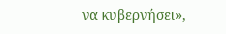να κυβερνήσει»,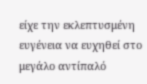είχε την εκλεπτυσμένη ευγένεια να ευχηθεί στο μεγάλο αντίπαλό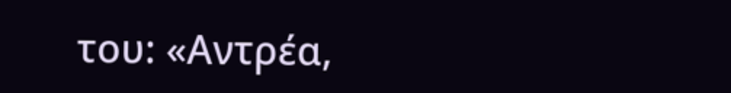του: «Αντρέα,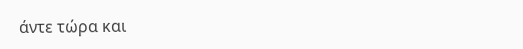άντε τώρα και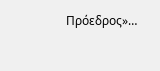Πρόεδρος»…